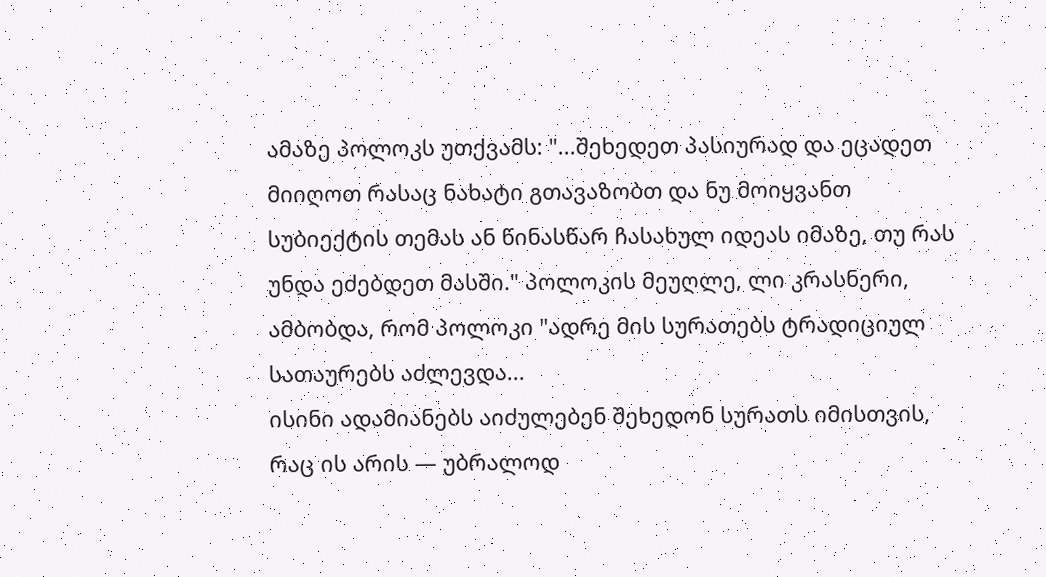ამაზე პოლოკს უთქვამს: "...შეხედეთ პასიურად და ეცადეთ მიიღოთ რასაც ნახატი გთავაზობთ და ნუ მოიყვანთ სუბიექტის თემას ან წინასწარ ჩასახულ იდეას იმაზე, თუ რას უნდა ეძებდეთ მასში." პოლოკის მეუღლე, ლი კრასნერი, ამბობდა, რომ პოლოკი "ადრე მის სურათებს ტრადიციულ სათაურებს აძლევდა...
ისინი ადამიანებს აიძულებენ შეხედონ სურათს იმისთვის, რაც ის არის — უბრალოდ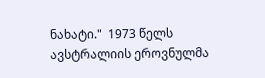ნახატი."  1973 წელს ავსტრალიის ეროვნულმა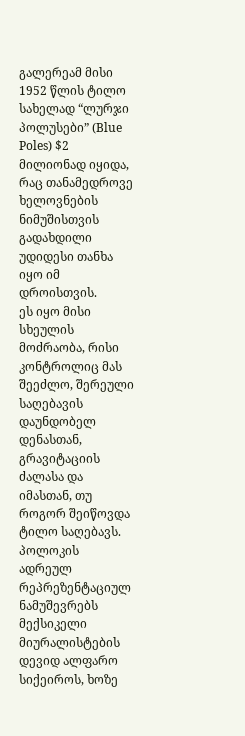გალერეამ მისი 1952 წლის ტილო სახელად “ლურჯი პოლუსები” (Blue Poles) $2 მილიონად იყიდა, რაც თანამედროვე ხელოვნების ნიმუშისთვის გადახდილი უდიდესი თანხა იყო იმ დროისთვის.
ეს იყო მისი სხეულის მოძრაობა, რისი კონტროლიც მას შეეძლო, შერეული საღებავის დაუნდობელ დენასთან, გრავიტაციის ძალასა და იმასთან, თუ როგორ შეიწოვდა ტილო საღებავს.
პოლოკის ადრეულ რეპრეზენტაციულ ნამუშევრებს მექსიკელი მიურალისტების დევიდ ალფარო სიქეიროს, ხოზე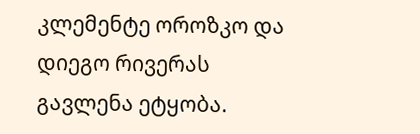კლემენტე ოროზკო და დიეგო რივერას გავლენა ეტყობა.